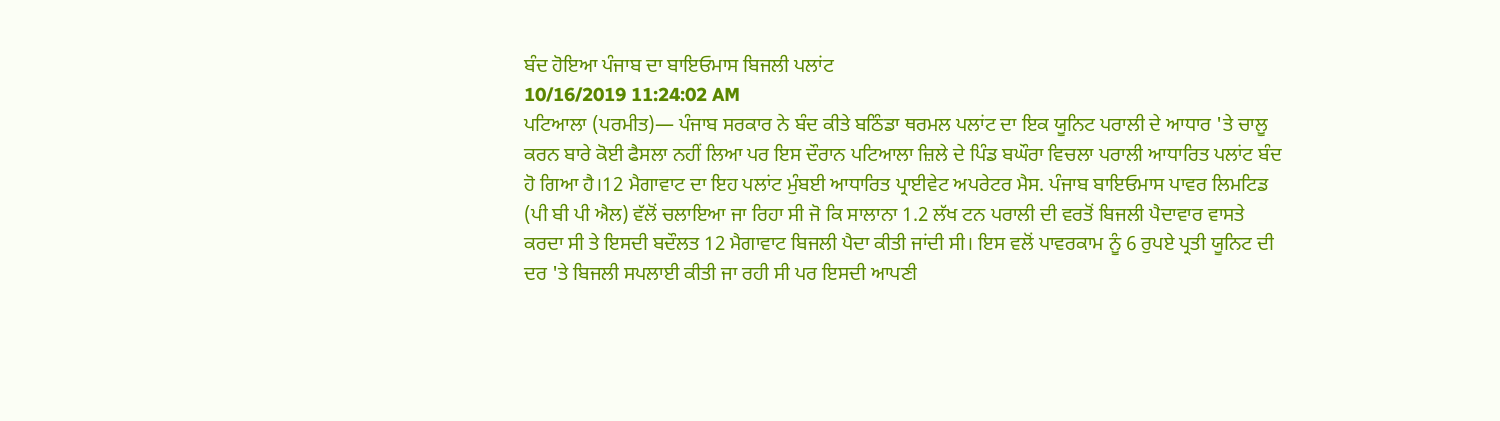ਬੰਦ ਹੋਇਆ ਪੰਜਾਬ ਦਾ ਬਾਇਓਮਾਸ ਬਿਜਲੀ ਪਲਾਂਟ
10/16/2019 11:24:02 AM
ਪਟਿਆਲਾ (ਪਰਮੀਤ)— ਪੰਜਾਬ ਸਰਕਾਰ ਨੇ ਬੰਦ ਕੀਤੇ ਬਠਿੰਡਾ ਥਰਮਲ ਪਲਾਂਟ ਦਾ ਇਕ ਯੂਨਿਟ ਪਰਾਲੀ ਦੇ ਆਧਾਰ 'ਤੇ ਚਾਲੂ ਕਰਨ ਬਾਰੇ ਕੋਈ ਫੈਸਲਾ ਨਹੀਂ ਲਿਆ ਪਰ ਇਸ ਦੌਰਾਨ ਪਟਿਆਲਾ ਜ਼ਿਲੇ ਦੇ ਪਿੰਡ ਬਘੌਰਾ ਵਿਚਲਾ ਪਰਾਲੀ ਆਧਾਰਿਤ ਪਲਾਂਟ ਬੰਦ ਹੋ ਗਿਆ ਹੈ।12 ਮੈਗਾਵਾਟ ਦਾ ਇਹ ਪਲਾਂਟ ਮੁੰਬਈ ਆਧਾਰਿਤ ਪ੍ਰਾਈਵੇਟ ਅਪਰੇਟਰ ਮੈਸ. ਪੰਜਾਬ ਬਾਇਓਮਾਸ ਪਾਵਰ ਲਿਮਟਿਡ (ਪੀ ਬੀ ਪੀ ਐਲ) ਵੱਲੋਂ ਚਲਾਇਆ ਜਾ ਰਿਹਾ ਸੀ ਜੋ ਕਿ ਸਾਲਾਨਾ 1.2 ਲੱਖ ਟਨ ਪਰਾਲੀ ਦੀ ਵਰਤੋਂ ਬਿਜਲੀ ਪੈਦਾਵਾਰ ਵਾਸਤੇ ਕਰਦਾ ਸੀ ਤੇ ਇਸਦੀ ਬਦੌਲਤ 12 ਮੈਗਾਵਾਟ ਬਿਜਲੀ ਪੈਦਾ ਕੀਤੀ ਜਾਂਦੀ ਸੀ। ਇਸ ਵਲੋਂ ਪਾਵਰਕਾਮ ਨੂੰ 6 ਰੁਪਏ ਪ੍ਰਤੀ ਯੂਨਿਟ ਦੀ ਦਰ 'ਤੇ ਬਿਜਲੀ ਸਪਲਾਈ ਕੀਤੀ ਜਾ ਰਹੀ ਸੀ ਪਰ ਇਸਦੀ ਆਪਣੀ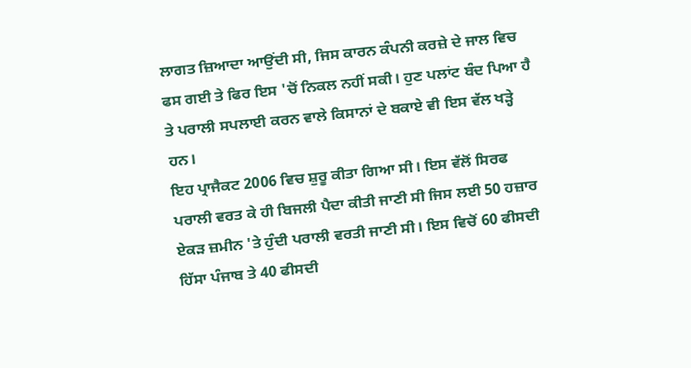ਲਾਗਤ ਜ਼ਿਆਦਾ ਆਉਂਦੀ ਸੀ, ਜਿਸ ਕਾਰਨ ਕੰਪਨੀ ਕਰਜ਼ੇ ਦੇ ਜਾਲ ਵਿਚ ਫਸ ਗਈ ਤੇ ਫਿਰ ਇਸ 'ਚੋਂ ਨਿਕਲ ਨਹੀਂ ਸਕੀ। ਹੁਣ ਪਲਾਂਟ ਬੰਦ ਪਿਆ ਹੈ ਤੇ ਪਰਾਲੀ ਸਪਲਾਈ ਕਰਨ ਵਾਲੇ ਕਿਸਾਨਾਂ ਦੇ ਬਕਾਏ ਵੀ ਇਸ ਵੱਲ ਖੜ੍ਹੇ ਹਨ।
ਇਹ ਪ੍ਰਾਜੈਕਟ 2006 ਵਿਚ ਸ਼ੁਰੂ ਕੀਤਾ ਗਿਆ ਸੀ। ਇਸ ਵੱਲੋਂ ਸਿਰਫ ਪਰਾਲੀ ਵਰਤ ਕੇ ਹੀ ਬਿਜਲੀ ਪੈਦਾ ਕੀਤੀ ਜਾਣੀ ਸੀ ਜਿਸ ਲਈ 50 ਹਜ਼ਾਰ ਏਕੜ ਜ਼ਮੀਨ 'ਤੇ ਹੁੰਦੀ ਪਰਾਲੀ ਵਰਤੀ ਜਾਣੀ ਸੀ। ਇਸ ਵਿਚੋਂ 60 ਫੀਸਦੀ ਹਿੱਸਾ ਪੰਜਾਬ ਤੇ 40 ਫੀਸਦੀ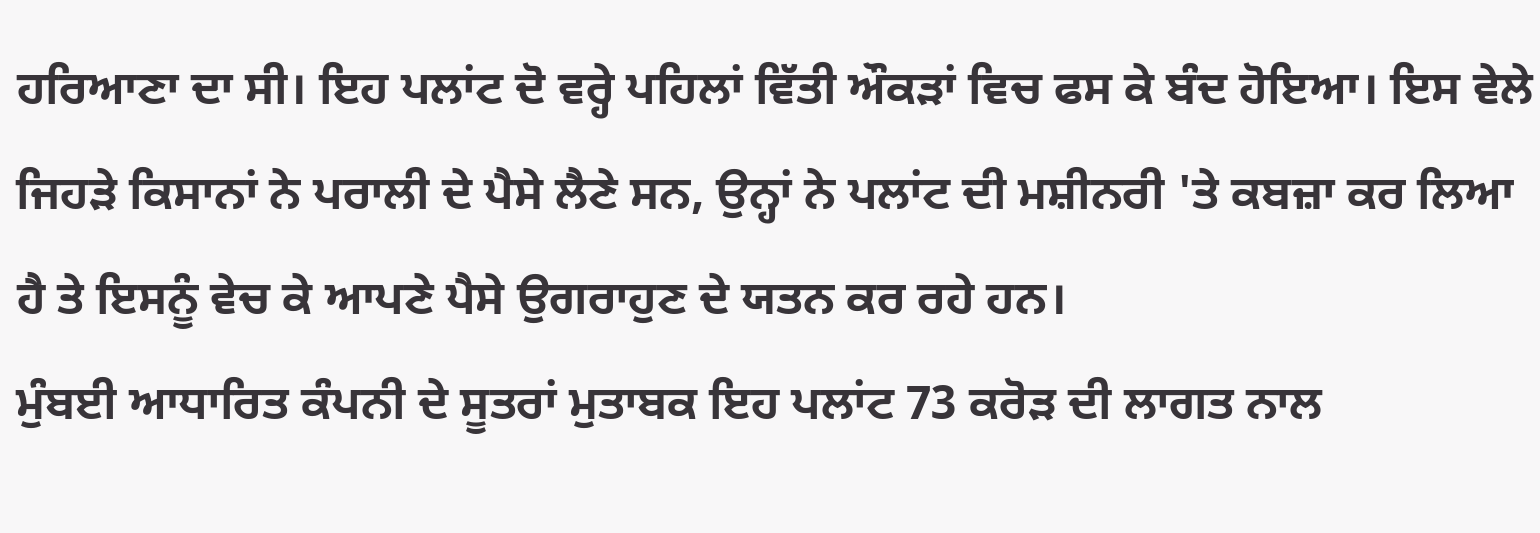ਹਰਿਆਣਾ ਦਾ ਸੀ। ਇਹ ਪਲਾਂਟ ਦੋ ਵਰ੍ਹੇ ਪਹਿਲਾਂ ਵਿੱਤੀ ਔਕੜਾਂ ਵਿਚ ਫਸ ਕੇ ਬੰਦ ਹੋਇਆ। ਇਸ ਵੇਲੇ ਜਿਹੜੇ ਕਿਸਾਨਾਂ ਨੇ ਪਰਾਲੀ ਦੇ ਪੈਸੇ ਲੈਣੇ ਸਨ, ਉਨ੍ਹਾਂ ਨੇ ਪਲਾਂਟ ਦੀ ਮਸ਼ੀਨਰੀ 'ਤੇ ਕਬਜ਼ਾ ਕਰ ਲਿਆ ਹੈ ਤੇ ਇਸਨੂੰ ਵੇਚ ਕੇ ਆਪਣੇ ਪੈਸੇ ਉਗਰਾਹੁਣ ਦੇ ਯਤਨ ਕਰ ਰਹੇ ਹਨ।
ਮੁੰਬਈ ਆਧਾਰਿਤ ਕੰਪਨੀ ਦੇ ਸੂਤਰਾਂ ਮੁਤਾਬਕ ਇਹ ਪਲਾਂਟ 73 ਕਰੋੜ ਦੀ ਲਾਗਤ ਨਾਲ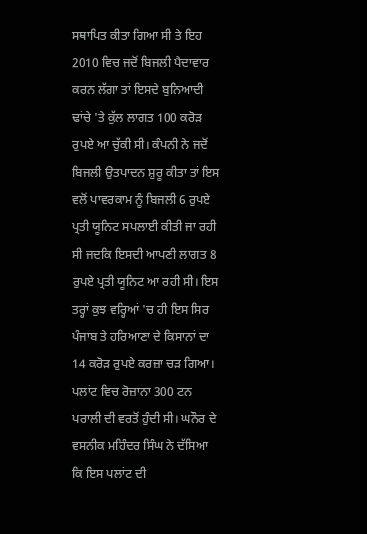ਸਥਾਪਿਤ ਕੀਤਾ ਗਿਆ ਸੀ ਤੇ ਇਹ 2010 ਵਿਚ ਜਦੋਂ ਬਿਜਲੀ ਪੈਦਾਵਾਰ ਕਰਨ ਲੱਗਾ ਤਾਂ ਇਸਦੇ ਬੁਨਿਆਦੀ ਢਾਂਚੇ 'ਤੇ ਕੁੱਲ ਲਾਗਤ 100 ਕਰੋੜ ਰੁਪਏ ਆ ਚੁੱਕੀ ਸੀ। ਕੰਪਨੀ ਨੇ ਜਦੋਂ ਬਿਜਲੀ ਉਤਪਾਦਨ ਸ਼ੁਰੂ ਕੀਤਾ ਤਾਂ ਇਸ ਵਲੋਂ ਪਾਵਰਕਾਮ ਨੂੰ ਬਿਜਲੀ 6 ਰੁਪਏ ਪ੍ਰਤੀ ਯੂਨਿਟ ਸਪਲਾਈ ਕੀਤੀ ਜਾ ਰਹੀ ਸੀ ਜਦਕਿ ਇਸਦੀ ਆਪਣੀ ਲਾਗਤ 8 ਰੁਪਏ ਪ੍ਰਤੀ ਯੂਨਿਟ ਆ ਰਹੀ ਸੀ। ਇਸ ਤਰ੍ਹਾਂ ਕੁਝ ਵਰ੍ਹਿਆਂ 'ਚ ਹੀ ਇਸ ਸਿਰ ਪੰਜਾਬ ਤੇ ਹਰਿਆਣਾ ਦੇ ਕਿਸਾਨਾਂ ਦਾ 14 ਕਰੋੜ ਰੁਪਏ ਕਰਜ਼ਾ ਚੜ ਗਿਆ।
ਪਲਾਂਟ ਵਿਚ ਰੋਜ਼ਾਨਾ 300 ਟਨ ਪਰਾਲੀ ਦੀ ਵਰਤੋਂ ਹੁੰਦੀ ਸੀ। ਘਨੌਰ ਦੇ ਵਸਨੀਕ ਮਹਿੰਦਰ ਸਿੰਘ ਨੇ ਦੱਸਿਆ ਕਿ ਇਸ ਪਲਾਂਟ ਦੀ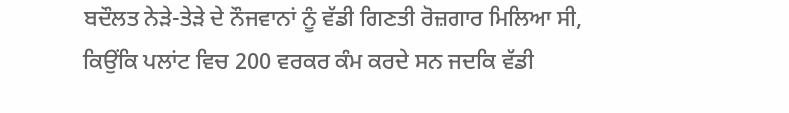ਬਦੌਲਤ ਨੇੜੇ-ਤੇੜੇ ਦੇ ਨੌਜਵਾਨਾਂ ਨੂੰ ਵੱਡੀ ਗਿਣਤੀ ਰੋਜ਼ਗਾਰ ਮਿਲਿਆ ਸੀ, ਕਿਉਂਕਿ ਪਲਾਂਟ ਵਿਚ 200 ਵਰਕਰ ਕੰਮ ਕਰਦੇ ਸਨ ਜਦਕਿ ਵੱਡੀ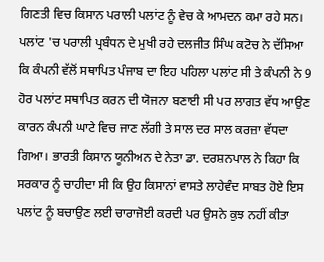ਗਿਣਤੀ ਵਿਚ ਕਿਸਾਨ ਪਰਾਲੀ ਪਲਾਂਟ ਨੂੰ ਵੇਚ ਕੇ ਆਮਦਨ ਕਮਾ ਰਹੇ ਸਨ।
ਪਲਾਂਟ 'ਚ ਪਰਾਲੀ ਪ੍ਰਬੰਧਨ ਦੇ ਮੁਖੀ ਰਹੇ ਦਲਜੀਤ ਸਿੰਘ ਕਟੋਚ ਨੇ ਦੱਸਿਆ ਕਿ ਕੰਪਨੀ ਵੱਲੋਂ ਸਥਾਪਿਤ ਪੰਜਾਬ ਦਾ ਇਹ ਪਹਿਲਾ ਪਲਾਂਟ ਸੀ ਤੇ ਕੰਪਨੀ ਨੇ 9 ਹੋਰ ਪਲਾਂਟ ਸਥਾਪਿਤ ਕਰਨ ਦੀ ਯੋਜਨਾ ਬਣਾਈ ਸੀ ਪਰ ਲਾਗਤ ਵੱਧ ਆਉਣ ਕਾਰਨ ਕੰਪਨੀ ਘਾਟੇ ਵਿਚ ਜਾਣ ਲੱਗੀ ਤੇ ਸਾਲ ਦਰ ਸਾਲ ਕਰਜ਼ਾ ਵੱਧਦਾ ਗਿਆ। ਭਾਰਤੀ ਕਿਸਾਨ ਯੂਨੀਅਨ ਦੇ ਨੇਤਾ ਡਾ. ਦਰਸ਼ਨਪਾਲ ਨੇ ਕਿਹਾ ਕਿ ਸਰਕਾਰ ਨੂੰ ਚਾਹੀਦਾ ਸੀ ਕਿ ਉਹ ਕਿਸਾਨਾਂ ਵਾਸਤੇ ਲਾਹੇਵੰਦ ਸਾਬਤ ਹੋਏ ਇਸ ਪਲਾਂਟ ਨੂੰ ਬਚਾਉਣ ਲਈ ਚਾਰਾਜੋਈ ਕਰਦੀ ਪਰ ਉਸਨੇ ਕੁਝ ਨਹੀਂ ਕੀਤਾ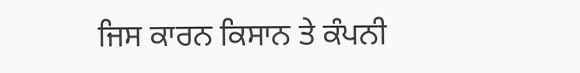ਜਿਸ ਕਾਰਨ ਕਿਸਾਨ ਤੇ ਕੰਪਨੀ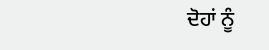ਦੋਹਾਂ ਨੂੰ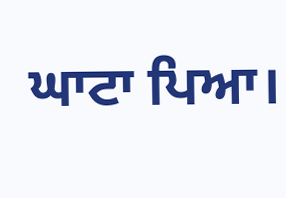ਘਾਟਾ ਪਿਆ।